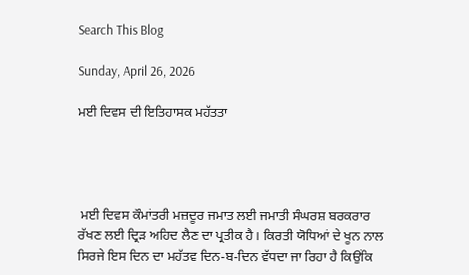Search This Blog

Sunday, April 26, 2026

ਮਈ ਦਿਵਸ ਦੀ ਇਤਿਹਾਸਕ ਮਹੱਤਤਾ




 ਮਈ ਦਿਵਸ ਕੌਮਾਂਤਰੀ ਮਜ਼ਦੂਰ ਜਮਾਤ ਲਈ ਜਮਾਤੀ ਸੰਘਰਸ਼ ਬਰਕਰਾਰ ਰੱਖਣ ਲਈ ਦ੍ਰਿੜ ਅਹਿਦ ਲੈਣ ਦਾ ਪ੍ਰਤੀਕ ਹੈ। ਕਿਰਤੀ ਯੋਧਿਆਂ ਦੇ ਖੂਨ ਨਾਲ ਸਿਰਜੇ ਇਸ ਦਿਨ ਦਾ ਮਹੱਤਵ ਦਿਨ-ਬ-ਦਿਨ ਵੱਧਦਾ ਜਾ ਰਿਹਾ ਹੈ ਕਿਉਂਕਿ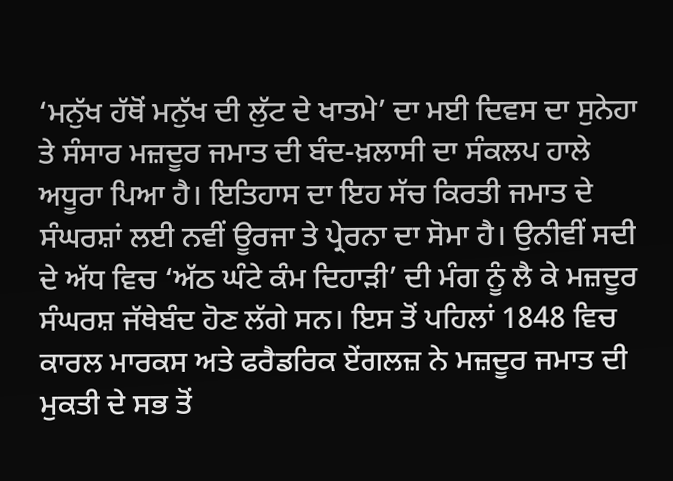‘ਮਨੁੱਖ ਹੱਥੋਂ ਮਨੁੱਖ ਦੀ ਲੁੱਟ ਦੇ ਖਾਤਮੇ’ ਦਾ ਮਈ ਦਿਵਸ ਦਾ ਸੁਨੇਹਾ ਤੇ ਸੰਸਾਰ ਮਜ਼ਦੂਰ ਜਮਾਤ ਦੀ ਬੰਦ-ਖ਼ਲਾਸੀ ਦਾ ਸੰਕਲਪ ਹਾਲੇ ਅਧੂਰਾ ਪਿਆ ਹੈ। ਇਤਿਹਾਸ ਦਾ ਇਹ ਸੱਚ ਕਿਰਤੀ ਜਮਾਤ ਦੇ ਸੰਘਰਸ਼ਾਂ ਲਈ ਨਵੀਂ ਊਰਜਾ ਤੇ ਪ੍ਰੇਰਨਾ ਦਾ ਸੋਮਾ ਹੈ। ਉਨੀਵੀਂ ਸਦੀ ਦੇ ਅੱਧ ਵਿਚ ‘ਅੱਠ ਘੰਟੇ ਕੰਮ ਦਿਹਾੜੀ’ ਦੀ ਮੰਗ ਨੂੰ ਲੈ ਕੇ ਮਜ਼ਦੂਰ ਸੰਘਰਸ਼ ਜੱਥੇਬੰਦ ਹੋਣ ਲੱਗੇ ਸਨ। ਇਸ ਤੋਂ ਪਹਿਲਾਂ 1848 ਵਿਚ ਕਾਰਲ ਮਾਰਕਸ ਅਤੇ ਫਰੈਡਰਿਕ ਏਂਗਲਜ਼ ਨੇ ਮਜ਼ਦੂਰ ਜਮਾਤ ਦੀ ਮੁਕਤੀ ਦੇ ਸਭ ਤੋਂ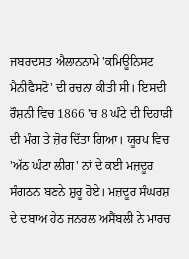ਜਬਰਦਸਤ ਐਲਾਨਨਾਮੇ 'ਕਮਿਊਨਿਸਟ ਮੈਨੀਫੈਸਟੋ' ਦੀ ਰਚਨਾ ਕੀਤੀ ਸੀ। ਇਸਦੀ ਰੌਸ਼ਨੀ ਵਿਚ 1866 'ਚ 8 ਘੰਟੇ ਦੀ ਦਿਹਾੜੀ ਦੀ ਮੰਗ ਤੇ ਜ਼ੋਰ ਦਿੱਤਾ ਗਿਆ। ਯੂਰਪ ਵਿਚ 'ਅੱਠ ਘੰਟਾ ਲੀਗ' ਨਾਂ ਦੇ ਕਈ ਮਜ਼ਦੂਰ ਸੰਗਠਨ ਬਣਨੇ ਸ਼ੁਰੂ ਹੋਏ। ਮਜ਼ਦੂਰ ਸੰਘਰਸ਼ ਦੇ ਦਬਾਅ ਹੇਠ ਜਨਰਲ ਅਸੈਂਬਲੀ ਨੇ ਮਾਰਚ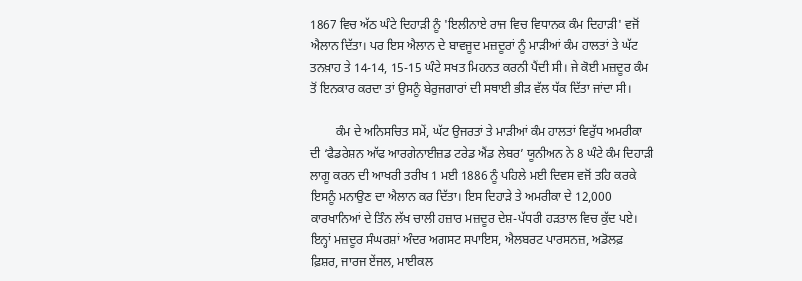1867 ਵਿਚ ਅੱਠ ਘੰਟੇ ਦਿਹਾੜੀ ਨੂੰ 'ਇਲੀਨਾਏ ਰਾਜ ਵਿਚ ਵਿਧਾਨਕ ਕੰਮ ਦਿਹਾੜੀ' ਵਜੋਂ ਐਲਾਨ ਦਿੱਤਾ। ਪਰ ਇਸ ਐਲਾਨ ਦੇ ਬਾਵਜੂਦ ਮਜ਼ਦੂਰਾਂ ਨੂੰ ਮਾੜੀਆਂ ਕੰਮ ਹਾਲਤਾਂ ਤੇ ਘੱਟ ਤਨਖ਼ਾਹ ਤੇ 14-14, 15-15 ਘੰਟੇ ਸਖਤ ਮਿਹਨਤ ਕਰਨੀ ਪੈਂਦੀ ਸੀ। ਜੇ ਕੋਈ ਮਜ਼ਦੂਰ ਕੰਮ ਤੋਂ ਇਨਕਾਰ ਕਰਦਾ ਤਾਂ ਉਸਨੂੰ ਬੇਰੁਜਗਾਰਾਂ ਦੀ ਸਥਾਈ ਭੀੜ ਵੱਲ ਧੱਕ ਦਿੱਤਾ ਜਾਂਦਾ ਸੀ।

        ਕੰਮ ਦੇ ਅਨਿਸਚਿਤ ਸਮੇਂ, ਘੱਟ ਉਜਰਤਾਂ ਤੇ ਮਾੜੀਆਂ ਕੰਮ ਹਾਲਤਾਂ ਵਿਰੁੱਧ ਅਮਰੀਕਾ ਦੀ ‘ਫੈਡਰੇਸ਼ਨ ਆੱਫ ਆਰਗੇਨਾਈਜ਼ਡ ਟਰੇਡ ਐਂਡ ਲੇਬਰ’ ਯੂਨੀਅਨ ਨੇ 8 ਘੰਟੇ ਕੰਮ ਦਿਹਾੜੀ ਲਾਗੂ ਕਰਨ ਦੀ ਆਖਰੀ ਤਰੀਖ 1 ਮਈ 1886 ਨੂੰ ਪਹਿਲੇ ਮਈ ਦਿਵਸ ਵਜੋਂ ਤਹਿ ਕਰਕੇ ਇਸਨੂੰ ਮਨਾਉਣ ਦਾ ਐਲਾਨ ਕਰ ਦਿੱਤਾ। ਇਸ ਦਿਹਾੜੇ ਤੇ ਅਮਰੀਕਾ ਦੇ 12,000 ਕਾਰਖਾਨਿਆਂ ਦੇ ਤਿੰਨ ਲੱਖ ਚਾਲੀ ਹਜ਼ਾਰ ਮਜ਼ਦੂਰ ਦੇਸ਼-ਪੱਧਰੀ ਹੜਤਾਲ ਵਿਚ ਕੁੱਦ ਪਏ। ਇਨ੍ਹਾਂ ਮਜ਼ਦੂਰ ਸੰਘਰਸ਼ਾਂ ਅੰਦਰ ਅਗਸਟ ਸਪਾਇਸ, ਐਲਬਰਟ ਪਾਰਸਨਜ਼, ਅਡੋਲਫ਼ ਫ਼ਿਸ਼ਰ, ਜਾਰਜ ਏਂਜਲ, ਮਾਈਕਲ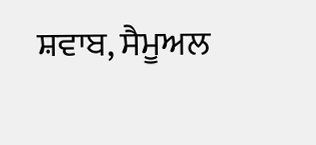ਸ਼ਵਾਬ, ਸੈਮੂਅਲ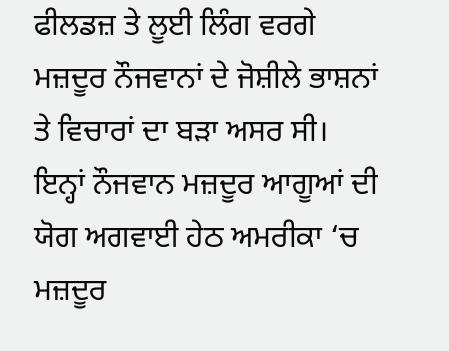ਫੀਲਡਜ਼ ਤੇ ਲੂਈ ਲਿੰਗ ਵਰਗੇ ਮਜ਼ਦੂਰ ਨੌਜਵਾਨਾਂ ਦੇ ਜੋਸ਼ੀਲੇ ਭਾਸ਼ਨਾਂ ਤੇ ਵਿਚਾਰਾਂ ਦਾ ਬੜਾ ਅਸਰ ਸੀ। ਇਨ੍ਹਾਂ ਨੌਜਵਾਨ ਮਜ਼ਦੂਰ ਆਗੂਆਂ ਦੀ ਯੋਗ ਅਗਵਾਈ ਹੇਠ ਅਮਰੀਕਾ ‘ਚ ਮਜ਼ਦੂਰ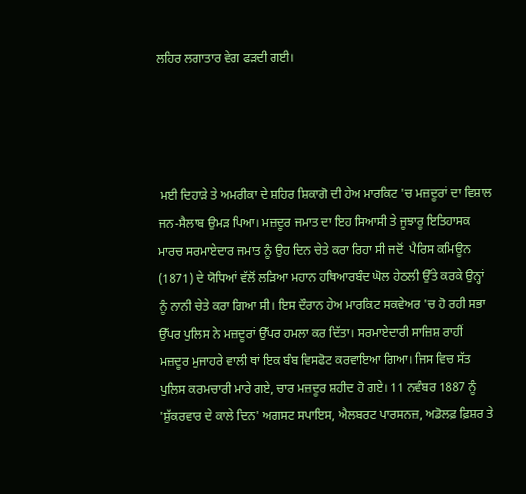ਲਹਿਰ ਲਗਾਤਾਰ ਵੇਗ ਫੜਦੀ ਗਈ।




 ਮਈ ਦਿਹਾੜੇ ਤੇ ਅਮਰੀਕਾ ਦੇ ਸ਼ਹਿਰ ਸ਼ਿਕਾਗੋ ਦੀ ਹੇਅ ਮਾਰਕਿਟ 'ਚ ਮਜ਼ਦੂਰਾਂ ਦਾ ਵਿਸ਼ਾਲ ਜਨ-ਸੈਲਾਬ ਉਮੜ ਪਿਆ। ਮਜ਼ਦੂਰ ਜਮਾਤ ਦਾ ਇਹ ਸਿਆਸੀ ਤੇ ਜੂਝਾਰੂ ਇਤਿਹਾਸਕ ਮਾਰਚ ਸਰਮਾਏਦਾਰ ਜਮਾਤ ਨੂੰ ਉਹ ਦਿਨ ਚੇਤੇ ਕਰਾ ਰਿਹਾ ਸੀ ਜਦੋਂ  ਪੈਰਿਸ ਕਮਿਊਨ (1871) ਦੇ ਯੋਧਿਆਂ ਵੱਲੋਂ ਲੜਿਆ ਮਹਾਨ ਹਥਿਆਰਬੰਦ ਘੋਲ ਹੇਠਲੀ ਉੱਤੇ ਕਰਕੇ ਉਨ੍ਹਾਂ ਨੂੰ ਨਾਨੀ ਚੇਤੇ ਕਰਾ ਗਿਆ ਸੀ। ਇਸ ਦੌਰਾਨ ਹੇਅ ਮਾਰਕਿਟ ਸਕਵੇਅਰ 'ਚ ਹੋ ਰਹੀ ਸਭਾ ਉੱਪਰ ਪੁਲਿਸ ਨੇ ਮਜ਼ਦੂਰਾਂ ਉੱਪਰ ਹਮਲਾ ਕਰ ਦਿੱਤਾ। ਸਰਮਾਏਦਾਰੀ ਸਾਜ਼ਿਸ਼ ਰਾਹੀਂ ਮਜ਼ਦੂਰ ਮੁਜਾਹਰੇ ਵਾਲੀ ਥਾਂ ਇਕ ਬੰਬ ਵਿਸਫੋਟ ਕਰਵਾਇਆ ਗਿਆ। ਜਿਸ ਵਿਚ ਸੱਤ ਪੁਲਿਸ ਕਰਮਚਾਰੀ ਮਾਰੇ ਗਏ, ਚਾਰ ਮਜ਼ਦੂਰ ਸ਼ਹੀਦ ਹੋ ਗਏ। 11 ਨਵੰਬਰ 1887 ਨੂੰ 'ਸ਼ੁੱਕਰਵਾਰ ਦੇ ਕਾਲੇ ਦਿਨ' ਅਗਸਟ ਸਪਾਇਸ, ਐਲਬਰਟ ਪਾਰਸਨਜ਼, ਅਡੋਲਫ਼ ਫ਼ਿਸ਼ਰ ਤੇ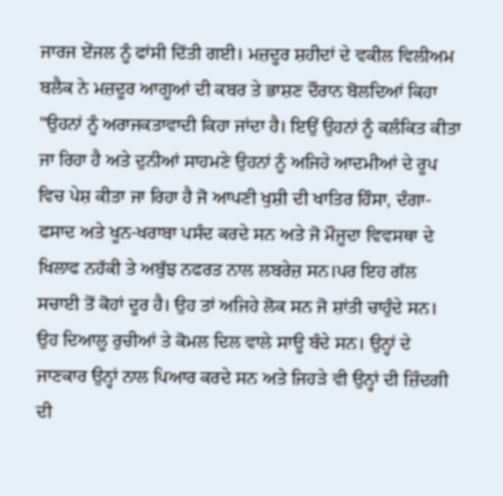ਜਾਰਜ ਏਂਜਲ ਨੂੰ ਫਾਂਸੀ ਦਿੱਤੀ ਗਈ। ਮਜ਼ਦੂਰ ਸ਼ਹੀਦਾਂ ਦੇ ਵਕੀਲ ਵਿਲੀਅਮ ਬਲੈਕ ਨੇ ਮਜ਼ਦੂਰ ਆਗੂਆਂ ਦੀ ਕਬਰ ਤੇ ਭਾਸ਼ਣ ਦੌਰਾਨ ਬੋਲਦਿਆਂ ਕਿਹਾ "ਉਹਨਾਂ ਨੂੰ ਅਰਾਜਕਤਾਵਾਦੀ ਕਿਹਾ ਜਾਂਦਾ ਹੈ। ਇਉਂ ਉਹਨਾਂ ਨੂੰ ਕਲੰਕਿਤ ਕੀਤਾ ਜਾ ਰਿਹਾ ਹੈ ਅਤੇ ਦੁਨੀਆਂ ਸਾਹਮਣੇ ਉਹਨਾਂ ਨੂੰ ਅਜਿਹੇ ਆਦਮੀਆਂ ਦੇ ਰੂਪ ਵਿਚ ਪੇਸ਼ ਕੀਤਾ ਜਾ ਰਿਹਾ ਹੈ ਜੋ ਆਪਣੀ ਖੁਸ਼ੀ ਦੀ ਖਾਤਿਰ ਹਿੰਸਾ, ਦੰਗਾ-ਫਸਾਦ ਅਤੇ ਖੂਨ-ਖਰਾਬਾ ਪਸੰਦ ਕਰਦੇ ਸਨ ਅਤੇ ਜੋ ਮੌਜੂਦਾ ਵਿਵਸਥਾ ਦੇ ਖਿਲਾਫ ਨਹੱਕੀ ਤੇ ਅਬੁੱਝ ਨਫਰਤ ਨਾਲ ਲਬਰੇਜ਼ ਸਨ।ਪਰ ਇਹ ਗੱਲ ਸਚਾਈ ਤੋਂ ਕੋਹਾਂ ਦੂਰ ਹੈ। ਉਹ ਤਾਂ ਅਜਿਹੇ ਲੋਕ ਸਨ ਜੋ ਸ਼ਾਂਤੀ ਚਾਹੁੰਦੇ ਸਨ। ਉਹ ਦਿਆਲੂ ਰੁਚੀਆਂ ਤੇ ਕੋਮਲ ਦਿਲ ਵਾਲੇ ਸਾਊ ਬੰਦੇ ਸਨ। ਉਨ੍ਹਾਂ ਦੇ ਜਾਣਕਾਰ ਉਨ੍ਹਾਂ ਨਾਲ ਪਿਆਰ ਕਰਦੇ ਸਨ ਅਤੇ ਜਿਹੜੇ ਵੀ ਉਨ੍ਹਾਂ ਦੀ ਜ਼ਿੰਦਗੀ ਦੀ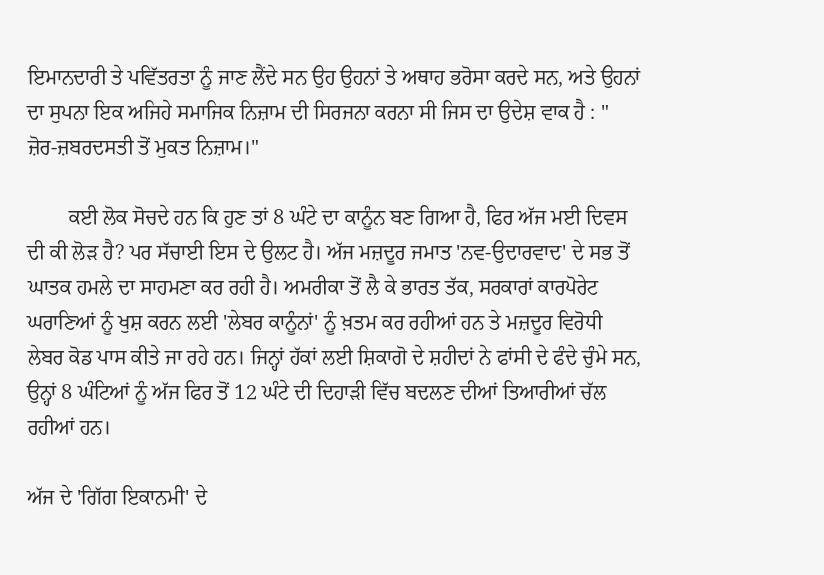ਇਮਾਨਦਾਰੀ ਤੇ ਪਵਿੱਤਰਤਾ ਨੂੰ ਜਾਣ ਲੈਂਦੇ ਸਨ ਉਹ ਉਹਨਾਂ ਤੇ ਅਥਾਹ ਭਰੋਸਾ ਕਰਦੇ ਸਨ, ਅਤੇ ਉਹਨਾਂ ਦਾ ਸੁਪਨਾ ਇਕ ਅਜਿਹੇ ਸਮਾਜਿਕ ਨਿਜ਼ਾਮ ਦੀ ਸਿਰਜਨਾ ਕਰਨਾ ਸੀ ਜਿਸ ਦਾ ਉਦੇਸ਼ ਵਾਕ ਹੈ : " ਜ਼ੋਰ-ਜ਼ਬਰਦਸਤੀ ਤੋਂ ਮੁਕਤ ਨਿਜ਼ਾਮ।"

        ਕਈ ਲੋਕ ਸੋਚਦੇ ਹਨ ਕਿ ਹੁਣ ਤਾਂ 8 ਘੰਟੇ ਦਾ ਕਾਨੂੰਨ ਬਣ ਗਿਆ ਹੈ, ਫਿਰ ਅੱਜ ਮਈ ਦਿਵਸ ਦੀ ਕੀ ਲੋੜ ਹੈ? ਪਰ ਸੱਚਾਈ ਇਸ ਦੇ ਉਲਟ ਹੈ। ਅੱਜ ਮਜ਼ਦੂਰ ਜਮਾਤ 'ਨਵ-ਉਦਾਰਵਾਦ' ਦੇ ਸਭ ਤੋਂ ਘਾਤਕ ਹਮਲੇ ਦਾ ਸਾਹਮਣਾ ਕਰ ਰਹੀ ਹੈ। ਅਮਰੀਕਾ ਤੋਂ ਲੈ ਕੇ ਭਾਰਤ ਤੱਕ, ਸਰਕਾਰਾਂ ਕਾਰਪੋਰੇਟ ਘਰਾਣਿਆਂ ਨੂੰ ਖੁਸ਼ ਕਰਨ ਲਈ 'ਲੇਬਰ ਕਾਨੂੰਨਾਂ' ਨੂੰ ਖ਼ਤਮ ਕਰ ਰਹੀਆਂ ਹਨ ਤੇ ਮਜ਼ਦੂਰ ਵਿਰੋਧੀ ਲੇਬਰ ਕੋਡ ਪਾਸ ਕੀਤੇ ਜਾ ਰਹੇ ਹਨ। ਜਿਨ੍ਹਾਂ ਹੱਕਾਂ ਲਈ ਸ਼ਿਕਾਗੋ ਦੇ ਸ਼ਹੀਦਾਂ ਨੇ ਫਾਂਸੀ ਦੇ ਫੰਦੇ ਚੁੰਮੇ ਸਨ, ਉਨ੍ਹਾਂ 8 ਘੰਟਿਆਂ ਨੂੰ ਅੱਜ ਫਿਰ ਤੋਂ 12 ਘੰਟੇ ਦੀ ਦਿਹਾੜੀ ਵਿੱਚ ਬਦਲਣ ਦੀਆਂ ਤਿਆਰੀਆਂ ਚੱਲ ਰਹੀਆਂ ਹਨ।

ਅੱਜ ਦੇ 'ਗਿੱਗ ਇਕਾਨਮੀ' ਦੇ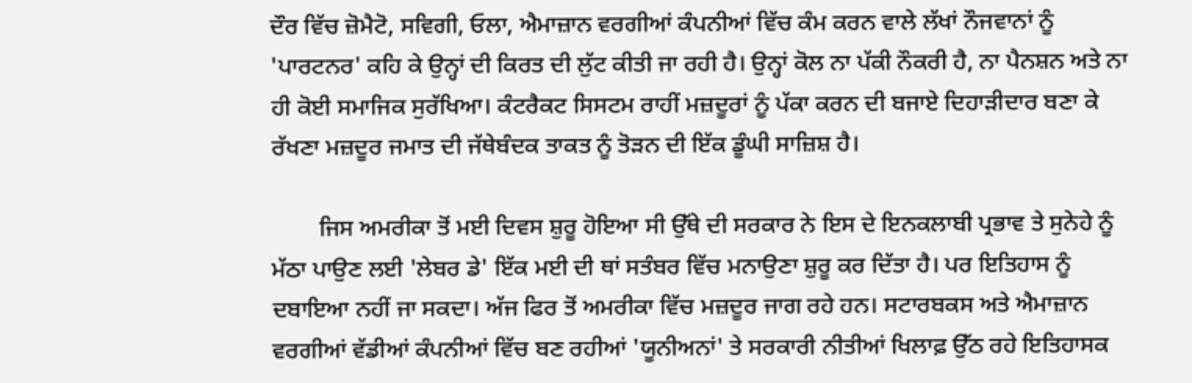ਦੌਰ ਵਿੱਚ ਜ਼ੋਮੈਟੋ, ਸਵਿਗੀ, ਓਲਾ, ਐਮਾਜ਼ਾਨ ਵਰਗੀਆਂ ਕੰਪਨੀਆਂ ਵਿੱਚ ਕੰਮ ਕਰਨ ਵਾਲੇ ਲੱਖਾਂ ਨੌਜਵਾਨਾਂ ਨੂੰ 'ਪਾਰਟਨਰ' ਕਹਿ ਕੇ ਉਨ੍ਹਾਂ ਦੀ ਕਿਰਤ ਦੀ ਲੁੱਟ ਕੀਤੀ ਜਾ ਰਹੀ ਹੈ। ਉਨ੍ਹਾਂ ਕੋਲ ਨਾ ਪੱਕੀ ਨੌਕਰੀ ਹੈ, ਨਾ ਪੈਨਸ਼ਨ ਅਤੇ ਨਾ ਹੀ ਕੋਈ ਸਮਾਜਿਕ ਸੁਰੱਖਿਆ। ਕੰਟਰੈਕਟ ਸਿਸਟਮ ਰਾਹੀਂ ਮਜ਼ਦੂਰਾਂ ਨੂੰ ਪੱਕਾ ਕਰਨ ਦੀ ਬਜਾਏ ਦਿਹਾੜੀਦਾਰ ਬਣਾ ਕੇ ਰੱਖਣਾ ਮਜ਼ਦੂਰ ਜਮਾਤ ਦੀ ਜੱਥੇਬੰਦਕ ਤਾਕਤ ਨੂੰ ਤੋੜਨ ਦੀ ਇੱਕ ਡੂੰਘੀ ਸਾਜ਼ਿਸ਼ ਹੈ।

        ਜਿਸ ਅਮਰੀਕਾ ਤੋਂ ਮਈ ਦਿਵਸ ਸ਼ੁਰੂ ਹੋਇਆ ਸੀ ਉੱਥੇ ਦੀ ਸਰਕਾਰ ਨੇ ਇਸ ਦੇ ਇਨਕਲਾਬੀ ਪ੍ਰਭਾਵ ਤੇ ਸੁਨੇਹੇ ਨੂੰ ਮੱਠਾ ਪਾਉਣ ਲਈ 'ਲੇਬਰ ਡੇ' ਇੱਕ ਮਈ ਦੀ ਥਾਂ ਸਤੰਬਰ ਵਿੱਚ ਮਨਾਉਣਾ ਸ਼ੁਰੂ ਕਰ ਦਿੱਤਾ ਹੈ। ਪਰ ਇਤਿਹਾਸ ਨੂੰ ਦਬਾਇਆ ਨਹੀਂ ਜਾ ਸਕਦਾ। ਅੱਜ ਫਿਰ ਤੋਂ ਅਮਰੀਕਾ ਵਿੱਚ ਮਜ਼ਦੂਰ ਜਾਗ ਰਹੇ ਹਨ। ਸਟਾਰਬਕਸ ਅਤੇ ਐਮਾਜ਼ਾਨ ਵਰਗੀਆਂ ਵੱਡੀਆਂ ਕੰਪਨੀਆਂ ਵਿੱਚ ਬਣ ਰਹੀਆਂ 'ਯੂਨੀਅਨਾਂ' ਤੇ ਸਰਕਾਰੀ ਨੀਤੀਆਂ ਖਿਲਾਫ਼ ਉੱਠ ਰਹੇ ਇਤਿਹਾਸਕ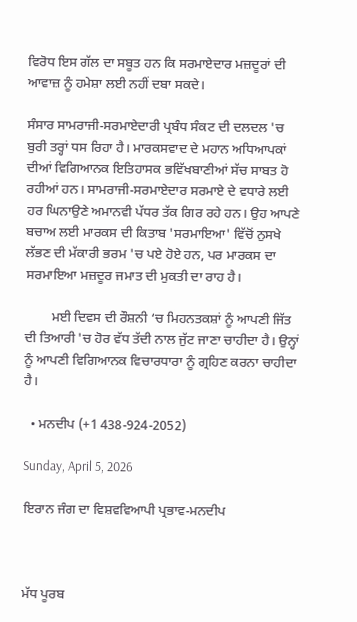ਵਿਰੋਧ ਇਸ ਗੱਲ ਦਾ ਸਬੂਤ ਹਨ ਕਿ ਸਰਮਾਏਦਾਰ ਮਜ਼ਦੂਰਾਂ ਦੀ ਆਵਾਜ਼ ਨੂੰ ਹਮੇਸ਼ਾ ਲਈ ਨਹੀਂ ਦਬਾ ਸਕਦੇ।

ਸੰਸਾਰ ਸਾਮਰਾਜੀ-ਸਰਮਾਏਦਾਰੀ ਪ੍ਰਬੰਧ ਸੰਕਟ ਦੀ ਦਲਦਲ 'ਚ ਬੁਰੀ ਤਰ੍ਹਾਂ ਧਸ ਰਿਹਾ ਹੈ। ਮਾਰਕਸਵਾਦ ਦੇ ਮਹਾਨ ਅਧਿਆਪਕਾਂ ਦੀਆਂ ਵਿਗਿਆਨਕ ਇਤਿਹਾਸਕ ਭਵਿੱਖਬਾਣੀਆਂ ਸੱਚ ਸਾਬਤ ਹੋ ਰਹੀਆਂ ਹਨ। ਸਾਮਰਾਜੀ-ਸਰਮਾਏਦਾਰ ਸਰਮਾਏ ਦੇ ਵਧਾਰੇ ਲਈ ਹਰ ਘਿਨਾਉਣੇ ਅਮਾਨਵੀ ਪੱਧਰ ਤੱਕ ਗਿਰ ਰਹੇ ਹਨ। ਉਹ ਆਪਣੇ ਬਚਾਅ ਲਈ ਮਾਰਕਸ ਦੀ ਕਿਤਾਬ 'ਸਰਮਾਇਆ' ਵਿੱਚੋਂ ਨੁਸਖੇ ਲੱਭਣ ਦੀ ਮੱਕਾਰੀ ਭਰਮ 'ਚ ਪਏ ਹੋਏ ਹਨ, ਪਰ ਮਾਰਕਸ ਦਾ ਸਰਮਾਇਆ ਮਜ਼ਦੂਰ ਜਮਾਤ ਦੀ ਮੁਕਤੀ ਦਾ ਰਾਹ ਹੈ।

        ਮਈ ਦਿਵਸ ਦੀ ਰੌਸ਼ਨੀ ‘ਚ ਮਿਹਨਤਕਸ਼ਾਂ ਨੂੰ ਆਪਣੀ ਜਿੱਤ ਦੀ ਤਿਆਰੀ 'ਚ ਹੋਰ ਵੱਧ ਤੱਦੀ ਨਾਲ ਜੁੱਟ ਜਾਣਾ ਚਾਹੀਦਾ ਹੈ। ਉਨ੍ਹਾਂ ਨੂੰ ਆਪਣੀ ਵਿਗਿਆਨਕ ਵਿਚਾਰਧਾਰਾ ਨੂੰ ਗ੍ਰਹਿਣ ਕਰਨਾ ਚਾਹੀਦਾ ਹੈ।

  • ਮਨਦੀਪ (+1 438-924-2052)

Sunday, April 5, 2026

ਇਰਾਨ ਜੰਗ ਦਾ ਵਿਸ਼ਵਵਿਆਪੀ ਪ੍ਰਭਾਵ-ਮਨਦੀਪ



ਮੱਧ ਪੂਰਬ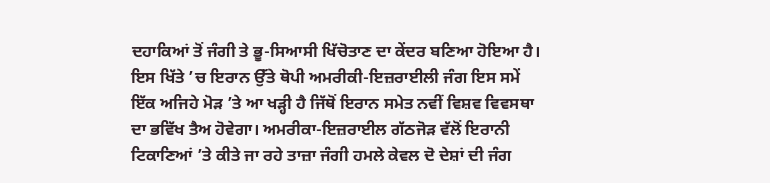ਦਹਾਕਿਆਂ ਤੋਂ ਜੰਗੀ ਤੇ ਭੂ-ਸਿਆਸੀ ਖਿੱਚੋਤਾਣ ਦਾ ਕੇਂਦਰ ਬਣਿਆ ਹੋਇਆ ਹੈ। ਇਸ ਖਿੱਤੇ ’ਚ ਇਰਾਨ ਉੱਤੇ ਥੋਪੀ ਅਮਰੀਕੀ-ਇਜ਼ਰਾਈਲੀ ਜੰਗ ਇਸ ਸਮੇਂ ਇੱਕ ਅਜਿਹੇ ਮੋੜ ’ਤੇ ਆ ਖੜ੍ਹੀ ਹੈ ਜਿੱਥੋਂ ਇਰਾਨ ਸਮੇਤ ਨਵੀਂ ਵਿਸ਼ਵ ਵਿਵਸਥਾ ਦਾ ਭਵਿੱਖ ਤੈਅ ਹੋਵੇਗਾ। ਅਮਰੀਕਾ-ਇਜ਼ਰਾਈਲ ਗੱਠਜੋੜ ਵੱਲੋਂ ਇਰਾਨੀ ਟਿਕਾਣਿਆਂ ’ਤੇ ਕੀਤੇ ਜਾ ਰਹੇ ਤਾਜ਼ਾ ਜੰਗੀ ਹਮਲੇ ਕੇਵਲ ਦੋ ਦੇਸ਼ਾਂ ਦੀ ਜੰਗ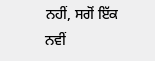ਨਹੀਂ, ਸਗੋਂ ਇੱਕ ਨਵੀਂ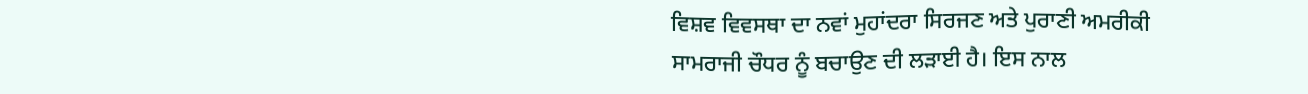ਵਿਸ਼ਵ ਵਿਵਸਥਾ ਦਾ ਨਵਾਂ ਮੁਹਾਂਦਰਾ ਸਿਰਜਣ ਅਤੇ ਪੁਰਾਣੀ ਅਮਰੀਕੀ ਸਾਮਰਾਜੀ ਚੌਧਰ ਨੂੰ ਬਚਾਉਣ ਦੀ ਲੜਾਈ ਹੈ। ਇਸ ਨਾਲ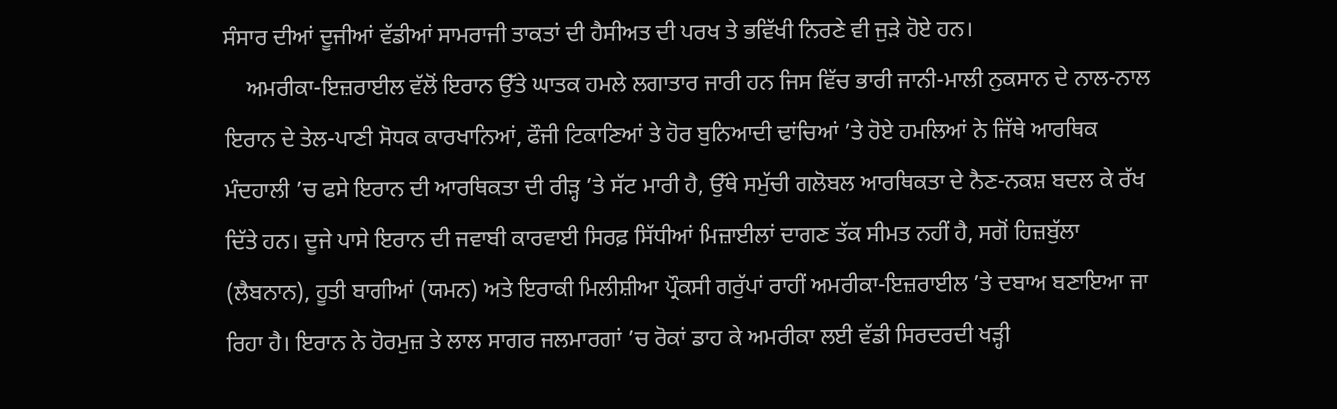ਸੰਸਾਰ ਦੀਆਂ ਦੂਜੀਆਂ ਵੱਡੀਆਂ ਸਾਮਰਾਜੀ ਤਾਕਤਾਂ ਦੀ ਹੈਸੀਅਤ ਦੀ ਪਰਖ ਤੇ ਭਵਿੱਖੀ ਨਿਰਣੇ ਵੀ ਜੁੜੇ ਹੋਏ ਹਨ।
    ਅਮਰੀਕਾ-ਇਜ਼ਰਾਈਲ ਵੱਲੋਂ ਇਰਾਨ ਉੱਤੇ ਘਾਤਕ ਹਮਲੇ ਲਗਾਤਾਰ ਜਾਰੀ ਹਨ ਜਿਸ ਵਿੱਚ ਭਾਰੀ ਜਾਨੀ-ਮਾਲੀ ਨੁਕਸਾਨ ਦੇ ਨਾਲ-ਨਾਲ ਇਰਾਨ ਦੇ ਤੇਲ-ਪਾਣੀ ਸੋਧਕ ਕਾਰਖਾਨਿਆਂ, ਫੌਜੀ ਟਿਕਾਣਿਆਂ ਤੇ ਹੋਰ ਬੁਨਿਆਦੀ ਢਾਂਚਿਆਂ ’ਤੇ ਹੋਏ ਹਮਲਿਆਂ ਨੇ ਜਿੱਥੇ ਆਰਥਿਕ ਮੰਦਹਾਲੀ ’ਚ ਫਸੇ ਇਰਾਨ ਦੀ ਆਰਥਿਕਤਾ ਦੀ ਰੀੜ੍ਹ ’ਤੇ ਸੱਟ ਮਾਰੀ ਹੈ, ਉੱਥੇ ਸਮੁੱਚੀ ਗਲੋਬਲ ਆਰਥਿਕਤਾ ਦੇ ਨੈਣ-ਨਕਸ਼ ਬਦਲ ਕੇ ਰੱਖ ਦਿੱਤੇ ਹਨ। ਦੂਜੇ ਪਾਸੇ ਇਰਾਨ ਦੀ ਜਵਾਬੀ ਕਾਰਵਾਈ ਸਿਰਫ਼ ਸਿੱਧੀਆਂ ਮਿਜ਼ਾਈਲਾਂ ਦਾਗਣ ਤੱਕ ਸੀਮਤ ਨਹੀਂ ਹੈ, ਸਗੋਂ ਹਿਜ਼ਬੁੱਲਾ (ਲੈਬਨਾਨ), ਹੂਤੀ ਬਾਗੀਆਂ (ਯਮਨ) ਅਤੇ ਇਰਾਕੀ ਮਿਲੀਸ਼ੀਆ ਪ੍ਰੌਕਸੀ ਗਰੁੱਪਾਂ ਰਾਹੀਂ ਅਮਰੀਕਾ-ਇਜ਼ਰਾਈਲ ’ਤੇ ਦਬਾਅ ਬਣਾਇਆ ਜਾ ਰਿਹਾ ਹੈ। ਇਰਾਨ ਨੇ ਹੋਰਮੁਜ਼ ਤੇ ਲਾਲ ਸਾਗਰ ਜਲਮਾਰਗਾਂ ’ਚ ਰੋਕਾਂ ਡਾਹ ਕੇ ਅਮਰੀਕਾ ਲਈ ਵੱਡੀ ਸਿਰਦਰਦੀ ਖੜ੍ਹੀ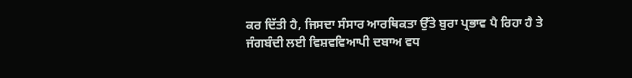ਕਰ ਦਿੱਤੀ ਹੈ, ਜਿਸਦਾ ਸੰਸਾਰ ਆਰਥਿਕਤਾ ਉੱਤੇ ਬੁਰਾ ਪ੍ਰਭਾਵ ਪੈ ਰਿਹਾ ਹੈ ਤੇ ਜੰਗਬੰਦੀ ਲਈ ਵਿਸ਼ਵਵਿਆਪੀ ਦਬਾਅ ਵਧ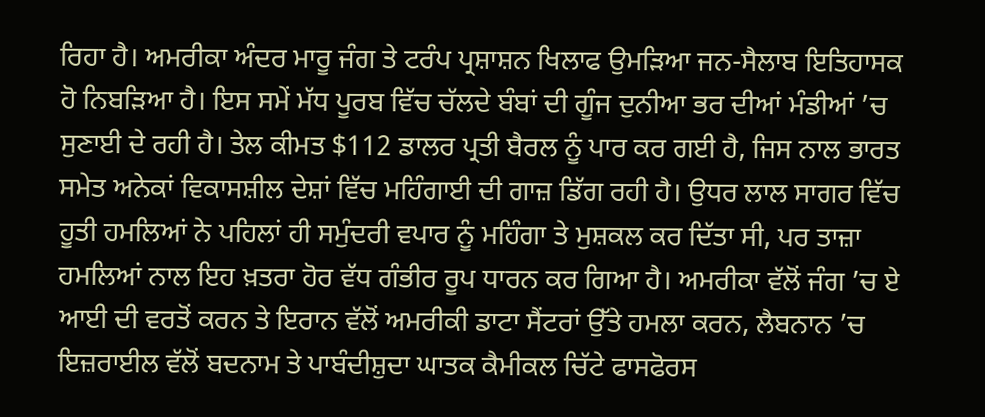ਰਿਹਾ ਹੈ। ਅਮਰੀਕਾ ਅੰਦਰ ਮਾਰੂ ਜੰਗ ਤੇ ਟਰੰਪ ਪ੍ਰਸ਼ਾਸ਼ਨ ਖਿਲਾਫ ਉਮੜਿਆ ਜਨ-ਸੈਲਾਬ ਇਤਿਹਾਸਕ ਹੋ ਨਿਬੜਿਆ ਹੈ। ਇਸ ਸਮੇਂ ਮੱਧ ਪੂਰਬ ਵਿੱਚ ਚੱਲਦੇ ਬੰਬਾਂ ਦੀ ਗੂੰਜ ਦੁਨੀਆ ਭਰ ਦੀਆਂ ਮੰਡੀਆਂ ’ਚ ਸੁਣਾਈ ਦੇ ਰਹੀ ਹੈ। ਤੇਲ ਕੀਮਤ $112 ਡਾਲਰ ਪ੍ਰਤੀ ਬੈਰਲ ਨੂੰ ਪਾਰ ਕਰ ਗਈ ਹੈ, ਜਿਸ ਨਾਲ ਭਾਰਤ ਸਮੇਤ ਅਨੇਕਾਂ ਵਿਕਾਸਸ਼ੀਲ ਦੇਸ਼ਾਂ ਵਿੱਚ ਮਹਿੰਗਾਈ ਦੀ ਗਾਜ਼ ਡਿੱਗ ਰਹੀ ਹੈ। ਉਧਰ ਲਾਲ ਸਾਗਰ ਵਿੱਚ ਹੂਤੀ ਹਮਲਿਆਂ ਨੇ ਪਹਿਲਾਂ ਹੀ ਸਮੁੰਦਰੀ ਵਪਾਰ ਨੂੰ ਮਹਿੰਗਾ ਤੇ ਮੁਸ਼ਕਲ ਕਰ ਦਿੱਤਾ ਸੀ, ਪਰ ਤਾਜ਼ਾ ਹਮਲਿਆਂ ਨਾਲ ਇਹ ਖ਼ਤਰਾ ਹੋਰ ਵੱਧ ਗੰਭੀਰ ਰੂਪ ਧਾਰਨ ਕਰ ਗਿਆ ਹੈ। ਅਮਰੀਕਾ ਵੱਲੋਂ ਜੰਗ ’ਚ ਏ ਆਈ ਦੀ ਵਰਤੋਂ ਕਰਨ ਤੇ ਇਰਾਨ ਵੱਲੋਂ ਅਮਰੀਕੀ ਡਾਟਾ ਸੈਂਟਰਾਂ ਉੱਤੇ ਹਮਲਾ ਕਰਨ, ਲੈਬਨਾਨ ’ਚ ਇਜ਼ਰਾਈਲ ਵੱਲੋਂ ਬਦਨਾਮ ਤੇ ਪਾਬੰਦੀਸ਼ੁਦਾ ਘਾਤਕ ਕੈਮੀਕਲ ਚਿੱਟੇ ਫਾਸਫੋਰਸ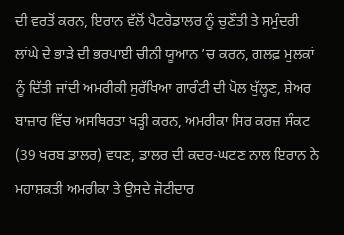ਦੀ ਵਰਤੋਂ ਕਰਨ, ਇਰਾਨ ਵੱਲੋਂ ਪੈਟਰੋਡਾਲਰ ਨੂੰ ਚੁਣੌਤੀ ਤੇ ਸਮੁੰਦਰੀ ਲਾਂਘੇ ਦੇ ਭਾੜੇ ਦੀ ਭਰਪਾਈ ਚੀਨੀ ਯੂਆਨ ’ਚ ਕਰਨ, ਗਲਫ਼ ਮੁਲਕਾਂ ਨੂੰ ਦਿੱਤੀ ਜਾਂਦੀ ਅਮਰੀਕੀ ਸੁਰੱਖਿਆ ਗਾਰੰਟੀ ਦੀ ਪੋਲ ਖੁੱਲ੍ਹਣ, ਸ਼ੇਅਰ ਬਾਜ਼ਾਰ ਵਿੱਚ ਅਸਥਿਰਤਾ ਖੜ੍ਹੀ ਕਰਨ, ਅਮਰੀਕਾ ਸਿਰ ਕਰਜ਼ ਸੰਕਟ (39 ਖਰਬ ਡਾਲਰ) ਵਧਣ, ਡਾਲਰ ਦੀ ਕਦਰ-ਘਟਣ ਨਾਲ ਇਰਾਨ ਨੇ ਮਹਾਸ਼ਕਤੀ ਅਮਰੀਕਾ ਤੇ ਉਸਦੇ ਜੋਟੀਦਾਰ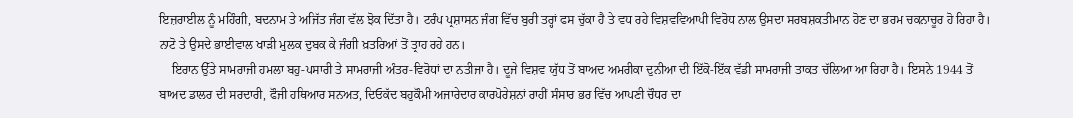ਇਜ਼ਰਾਈਲ ਨੂੰ ਮਹਿੰਗੀ, ਬਦਨਾਮ ਤੇ ਅਜਿੱਤ ਜੰਗ ਵੱਲ ਝੋਕ ਦਿੱਤਾ ਹੈ। ਟਰੰਪ ਪ੍ਰਸ਼ਾਸਨ ਜੰਗ ਵਿੱਚ ਬੁਰੀ ਤਰ੍ਹਾਂ ਫਸ ਚੁੱਕਾ ਹੈ ਤੇ ਵਧ ਰਹੇ ਵਿਸ਼ਵਵਿਆਪੀ ਵਿਰੋਧ ਨਾਲ ਉਸਦਾ ਸਰਬਸ਼ਕਤੀਮਾਨ ਹੋਣ ਦਾ ਭਰਮ ਚਕਨਾਚੂਰ ਹੋ ਰਿਹਾ ਹੈ। ਨਾਟੋ ਤੇ ਉਸਦੇ ਭਾਈਵਾਲ ਖਾੜੀ ਮੁਲਕ ਦੁਬਕ ਕੇ ਜੰਗੀ ਖ਼ਤਰਿਆਂ ਤੋਂ ਤ੍ਰਾਹ ਰਹੇ ਹਨ।
    ਇਰਾਨ ਉੱਤੇ ਸਾਮਰਾਜੀ ਹਮਲਾ ਬਹੁ-ਪਸਾਰੀ ਤੇ ਸਾਮਰਾਜੀ ਅੰਤਰ-ਵਿਰੋਧਾਂ ਦਾ ਨਤੀਜਾ ਹੈ। ਦੂਜੇ ਵਿਸ਼ਵ ਯੁੱਧ ਤੋਂ ਬਾਅਦ ਅਮਰੀਕਾ ਦੁਨੀਆ ਦੀ ਇੱਕੋ-ਇੱਕ ਵੱਡੀ ਸਾਮਰਾਜੀ ਤਾਕਤ ਚੱਲਿਆ ਆ ਰਿਹਾ ਹੈ। ਇਸਨੇ 1944 ਤੋਂ ਬਾਅਦ ਡਾਲਰ ਦੀ ਸਰਦਾਰੀ, ਫੌਜੀ ਹਥਿਆਰ ਸਨਅਤ, ਦਿਓਕੱਦ ਬਹੁਕੌਮੀ ਅਜਾਰੇਦਾਰ ਕਾਰਪੋਰੇਸ਼ਨਾਂ ਰਾਹੀਂ ਸੰਸਾਰ ਭਰ ਵਿੱਚ ਆਪਣੀ ਚੌਧਰ ਦਾ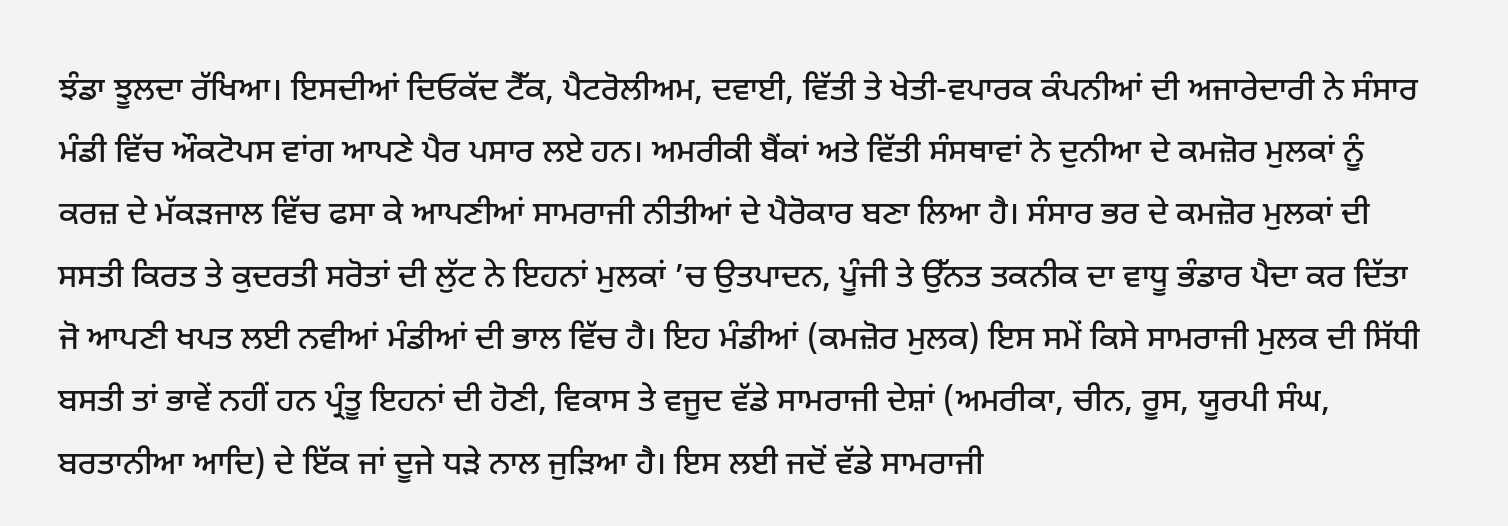ਝੰਡਾ ਝੂਲਦਾ ਰੱਖਿਆ। ਇਸਦੀਆਂ ਦਿਓਕੱਦ ਟੈੱਕ, ਪੈਟਰੋਲੀਅਮ, ਦਵਾਈ, ਵਿੱਤੀ ਤੇ ਖੇਤੀ-ਵਪਾਰਕ ਕੰਪਨੀਆਂ ਦੀ ਅਜਾਰੇਦਾਰੀ ਨੇ ਸੰਸਾਰ ਮੰਡੀ ਵਿੱਚ ਔਕਟੋਪਸ ਵਾਂਗ ਆਪਣੇ ਪੈਰ ਪਸਾਰ ਲਏ ਹਨ। ਅਮਰੀਕੀ ਬੈਂਕਾਂ ਅਤੇ ਵਿੱਤੀ ਸੰਸਥਾਵਾਂ ਨੇ ਦੁਨੀਆ ਦੇ ਕਮਜ਼ੋਰ ਮੁਲਕਾਂ ਨੂੰ ਕਰਜ਼ ਦੇ ਮੱਕੜਜਾਲ ਵਿੱਚ ਫਸਾ ਕੇ ਆਪਣੀਆਂ ਸਾਮਰਾਜੀ ਨੀਤੀਆਂ ਦੇ ਪੈਰੋਕਾਰ ਬਣਾ ਲਿਆ ਹੈ। ਸੰਸਾਰ ਭਰ ਦੇ ਕਮਜ਼ੋਰ ਮੁਲਕਾਂ ਦੀ ਸਸਤੀ ਕਿਰਤ ਤੇ ਕੁਦਰਤੀ ਸਰੋਤਾਂ ਦੀ ਲੁੱਟ ਨੇ ਇਹਨਾਂ ਮੁਲਕਾਂ ’ਚ ਉਤਪਾਦਨ, ਪੂੰਜੀ ਤੇ ਉੱਨਤ ਤਕਨੀਕ ਦਾ ਵਾਧੂ ਭੰਡਾਰ ਪੈਦਾ ਕਰ ਦਿੱਤਾ ਜੋ ਆਪਣੀ ਖਪਤ ਲਈ ਨਵੀਆਂ ਮੰਡੀਆਂ ਦੀ ਭਾਲ ਵਿੱਚ ਹੈ। ਇਹ ਮੰਡੀਆਂ (ਕਮਜ਼ੋਰ ਮੁਲਕ) ਇਸ ਸਮੇਂ ਕਿਸੇ ਸਾਮਰਾਜੀ ਮੁਲਕ ਦੀ ਸਿੱਧੀ ਬਸਤੀ ਤਾਂ ਭਾਵੇਂ ਨਹੀਂ ਹਨ ਪ੍ਰੰਤੂ ਇਹਨਾਂ ਦੀ ਹੋਣੀ, ਵਿਕਾਸ ਤੇ ਵਜੂਦ ਵੱਡੇ ਸਾਮਰਾਜੀ ਦੇਸ਼ਾਂ (ਅਮਰੀਕਾ, ਚੀਨ, ਰੂਸ, ਯੂਰਪੀ ਸੰਘ, ਬਰਤਾਨੀਆ ਆਦਿ) ਦੇ ਇੱਕ ਜਾਂ ਦੂਜੇ ਧੜੇ ਨਾਲ ਜੁੜਿਆ ਹੈ। ਇਸ ਲਈ ਜਦੋਂ ਵੱਡੇ ਸਾਮਰਾਜੀ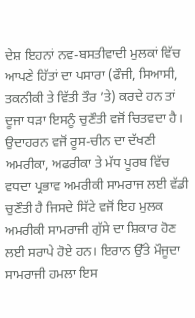ਦੇਸ਼ ਇਹਨਾਂ ਨਵ-ਬਸਤੀਵਾਦੀ ਮੁਲਕਾਂ ਵਿੱਚ ਆਪਣੇ ਹਿੱਤਾਂ ਦਾ ਪਸਾਰਾ (ਫੌਜੀ, ਸਿਆਸੀ, ਤਕਨੀਕੀ ਤੇ ਵਿੱਤੀ ਤੌਰ ’ਤੇ) ਕਰਦੇ ਹਨ ਤਾਂ ਦੂਜਾ ਧੜਾ ਇਸਨੂੰ ਚੁਣੌਤੀ ਵਜੋਂ ਚਿਤਵਦਾ ਹੈ। ਉਦਾਹਰਨ ਵਜੋਂ ਰੂਸ-ਚੀਨ ਦਾ ਦੱਖਣੀ ਅਮਰੀਕਾ, ਅਫਰੀਕਾ ਤੇ ਮੱਧ ਪੂਰਬ ਵਿੱਚ ਵਧਦਾ ਪ੍ਰਭਾਵ ਅਮਰੀਕੀ ਸਾਮਰਾਜ ਲਈ ਵੱਡੀ ਚੁਣੌਤੀ ਹੈ ਜਿਸਦੇ ਸਿੱਟੇ ਵਜੋਂ ਇਹ ਮੁਲਕ ਅਮਰੀਕੀ ਸਾਮਰਾਜੀ ਗੁੱਸੇ ਦਾ ਸ਼ਿਕਾਰ ਹੋਣ ਲਈ ਸਰਾਪੇ ਹੋਏ ਹਨ। ਇਰਾਨ ਉੱਤੇ ਮੌਜੂਦਾ ਸਾਮਰਾਜੀ ਹਮਲਾ ਇਸ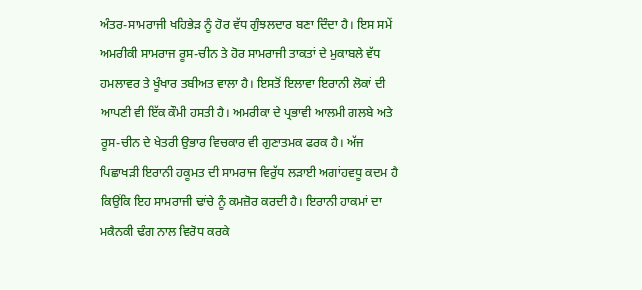ਅੰਤਰ-ਸਾਮਰਾਜੀ ਖਹਿਭੇੜ ਨੂੰ ਹੋਰ ਵੱਧ ਗੁੰਝਲਦਾਰ ਬਣਾ ਦਿੰਦਾ ਹੈ। ਇਸ ਸਮੇਂ ਅਮਰੀਕੀ ਸਾਮਰਾਜ ਰੂਸ-ਚੀਨ ਤੇ ਹੋਰ ਸਾਮਰਾਜੀ ਤਾਕਤਾਂ ਦੇ ਮੁਕਾਬਲੇ ਵੱਧ ਹਮਲਾਵਰ ਤੇ ਖੂੰਖਾਰ ਤਬੀਅਤ ਵਾਲਾ ਹੈ। ਇਸਤੋਂ ਇਲਾਵਾ ਇਰਾਨੀ ਲੋਕਾਂ ਦੀ ਆਪਣੀ ਵੀ ਇੱਕ ਕੌਮੀ ਹਸਤੀ ਹੈ। ਅਮਰੀਕਾ ਦੇ ਪ੍ਰਭਾਵੀ ਆਲਮੀ ਗਲਬੇ ਅਤੇ ਰੂਸ-ਚੀਨ ਦੇ ਖੇਤਰੀ ਉਭਾਰ ਵਿਚਕਾਰ ਵੀ ਗੁਣਾਤਮਕ ਫਰਕ ਹੈ। ਅੱਜ ਪਿਛਾਖੜੀ ਇਰਾਨੀ ਹਕੂਮਤ ਦੀ ਸਾਮਰਾਜ ਵਿਰੁੱਧ ਲੜਾਈ ਅਗਾਂਹਵਧੂ ਕਦਮ ਹੈ ਕਿਉਂਕਿ ਇਹ ਸਾਮਰਾਜੀ ਢਾਂਚੇ ਨੂੰ ਕਮਜ਼ੋਰ ਕਰਦੀ ਹੈ। ਇਰਾਨੀ ਹਾਕਮਾਂ ਦਾ ਮਕੈਨਕੀ ਢੰਗ ਨਾਲ ਵਿਰੋਧ ਕਰਕੇ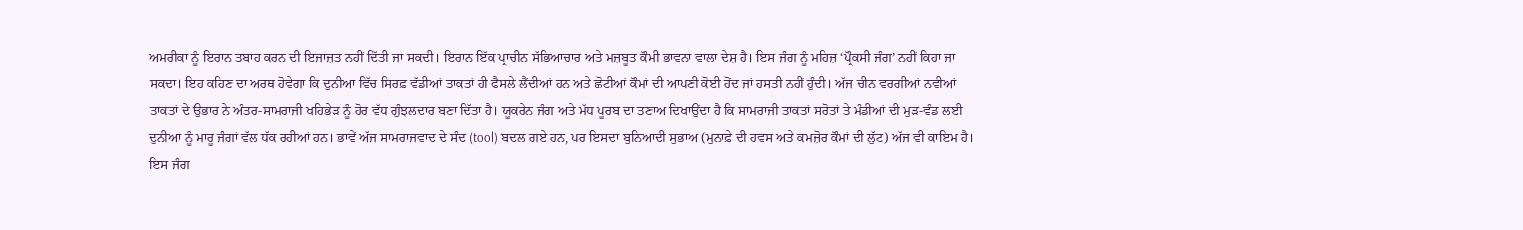ਅਮਰੀਕਾ ਨੂੰ ਇਰਾਨ ਤਬਾਹ ਕਰਨ ਦੀ ਇਜਾਜ਼ਤ ਨਹੀਂ ਦਿੱਤੀ ਜਾ ਸਕਦੀ। ਇਰਾਨ ਇੱਕ ਪ੍ਰਾਚੀਨ ਸੱਭਿਆਚਾਰ ਅਤੇ ਮਜ਼ਬੂਤ ਕੌਮੀ ਭਾਵਨਾ ਵਾਲਾ ਦੇਸ਼ ਹੈ। ਇਸ ਜੰਗ ਨੂੰ ਮਹਿਜ਼ ‘ਪ੍ਰੌਕਸੀ ਜੰਗ’ ਨਹੀਂ ਕਿਹਾ ਜਾ ਸਕਦਾ। ਇਹ ਕਹਿਣ ਦਾ ਅਰਥ ਹੋਵੇਗਾ ਕਿ ਦੁਨੀਆ ਵਿੱਚ ਸਿਰਫ਼ ਵੱਡੀਆਂ ਤਾਕਤਾਂ ਹੀ ਫੈਸਲੇ ਲੈਂਦੀਆਂ ਹਨ ਅਤੇ ਛੋਟੀਆਂ ਕੌਮਾਂ ਦੀ ਆਪਣੀ ਕੋਈ ਹੋਂਦ ਜਾਂ ਹਸਤੀ ਨਹੀਂ ਹੁੰਦੀ। ਅੱਜ ਚੀਨ ਵਰਗੀਆਂ ਨਵੀਆਂ ਤਾਕਤਾਂ ਦੇ ਉਭਾਰ ਨੇ ਅੰਤਰ-ਸਾਮਰਾਜੀ ਖਹਿਭੇੜ ਨੂੰ ਹੋਰ ਵੱਧ ਗੁੰਝਲਦਾਰ ਬਣਾ ਦਿੱਤਾ ਹੈ। ਯੂਕਰੇਨ ਜੰਗ ਅਤੇ ਮੱਧ ਪੂਰਬ ਦਾ ਤਣਾਅ ਦਿਖਾਉਂਦਾ ਹੈ ਕਿ ਸਾਮਰਾਜੀ ਤਾਕਤਾਂ ਸਰੋਤਾਂ ਤੇ ਮੰਡੀਆਂ ਦੀ ਮੁੜ-ਵੰਡ ਲਈ ਦੁਨੀਆ ਨੂੰ ਮਾਰੂ ਜੰਗਾਂ ਵੱਲ ਧੱਕ ਰਹੀਆਂ ਹਨ। ਭਾਵੇਂ ਅੱਜ ਸਾਮਰਾਜਵਾਦ ਦੇ ਸੰਦ (tool) ਬਦਲ ਗਏ ਹਨ, ਪਰ ਇਸਦਾ ਬੁਨਿਆਦੀ ਸੁਭਾਅ (ਮੁਨਾਫ਼ੇ ਦੀ ਹਵਸ ਅਤੇ ਕਮਜ਼ੋਰ ਕੌਮਾਂ ਦੀ ਲੁੱਟ) ਅੱਜ ਵੀ ਕਾਇਮ ਹੈ। ਇਸ ਜੰਗ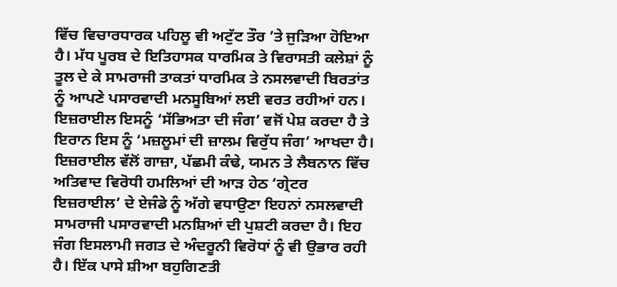ਵਿੱਚ ਵਿਚਾਰਧਾਰਕ ਪਹਿਲੂ ਵੀ ਅਟੁੱਟ ਤੌਰ ’ਤੇ ਜੁੜਿਆ ਹੋਇਆ ਹੈ। ਮੱਧ ਪੂਰਬ ਦੇ ਇਤਿਹਾਸਕ ਧਾਰਮਿਕ ਤੇ ਵਿਰਾਸਤੀ ਕਲੇਸ਼ਾਂ ਨੂੰ ਤੂਲ ਦੇ ਕੇ ਸਾਮਰਾਜੀ ਤਾਕਤਾਂ ਧਾਰਮਿਕ ਤੇ ਨਸਲਵਾਦੀ ਬਿਰਤਾਂਤ ਨੂੰ ਆਪਣੇ ਪਸਾਰਵਾਦੀ ਮਨਸੂਬਿਆਂ ਲਈ ਵਰਤ ਰਹੀਆਂ ਹਨ। ਇਜ਼ਰਾਈਲ ਇਸਨੂੰ ‘ਸੱਭਿਅਤਾ ਦੀ ਜੰਗ’ ਵਜੋਂ ਪੇਸ਼ ਕਰਦਾ ਹੈ ਤੇ ਇਰਾਨ ਇਸ ਨੂੰ ‘ਮਜ਼ਲੂਮਾਂ ਦੀ ਜ਼ਾਲਮ ਵਿਰੁੱਧ ਜੰਗ’ ਆਖਦਾ ਹੈ। ਇਜ਼ਰਾਈਲ ਵੱਲੋਂ ਗਾਜ਼ਾ, ਪੱਛਮੀ ਕੰਢੇ, ਯਮਨ ਤੇ ਲੈਬਨਾਨ ਵਿੱਚ ਅਤਿਵਾਦ ਵਿਰੋਧੀ ਹਮਲਿਆਂ ਦੀ ਆੜ ਹੇਠ ‘ਗ੍ਰੇਟਰ ਇਜ਼ਰਾਈਲ’ ਦੇ ਏਜੰਡੇ ਨੂੰ ਅੱਗੇ ਵਧਾਉਣਾ ਇਹਨਾਂ ਨਸਲਵਾਦੀ ਸਾਮਰਾਜੀ ਪਸਾਰਵਾਦੀ ਮਨਸ਼ਿਆਂ ਦੀ ਪੁਸ਼ਟੀ ਕਰਦਾ ਹੈ। ਇਹ ਜੰਗ ਇਸਲਾਮੀ ਜਗਤ ਦੇ ਅੰਦਰੂਨੀ ਵਿਰੋਧਾਂ ਨੂੰ ਵੀ ਉਭਾਰ ਰਹੀ ਹੈ। ਇੱਕ ਪਾਸੇ ਸ਼ੀਆ ਬਹੁਗਿਣਤੀ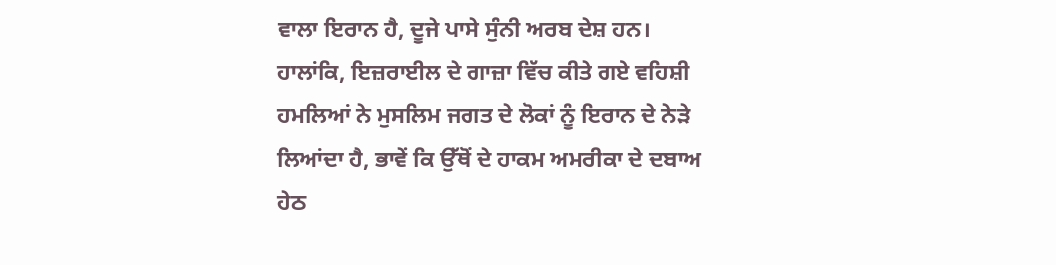ਵਾਲਾ ਇਰਾਨ ਹੈ, ਦੂਜੇ ਪਾਸੇ ਸੁੰਨੀ ਅਰਬ ਦੇਸ਼ ਹਨ। ਹਾਲਾਂਕਿ, ਇਜ਼ਰਾਈਲ ਦੇ ਗਾਜ਼ਾ ਵਿੱਚ ਕੀਤੇ ਗਏ ਵਹਿਸ਼ੀ ਹਮਲਿਆਂ ਨੇ ਮੁਸਲਿਮ ਜਗਤ ਦੇ ਲੋਕਾਂ ਨੂੰ ਇਰਾਨ ਦੇ ਨੇੜੇ ਲਿਆਂਦਾ ਹੈ, ਭਾਵੇਂ ਕਿ ਉੱਥੋਂ ਦੇ ਹਾਕਮ ਅਮਰੀਕਾ ਦੇ ਦਬਾਅ ਹੇਠ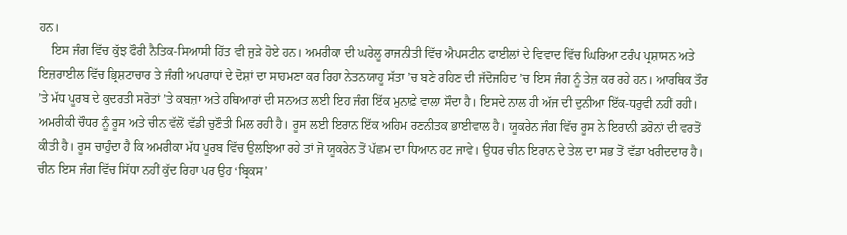ਹਨ।
    ਇਸ ਜੰਗ ਵਿੱਚ ਕੁੱਝ ਫੌਰੀ ਨੈਤਿਕ-ਸਿਆਸੀ ਹਿੱਤ ਵੀ ਜੁੜੇ ਹੋਏ ਹਨ। ਅਮਰੀਕਾ ਦੀ ਘਰੇਲੂ ਰਾਜਨੀਤੀ ਵਿੱਚ ਐਪਸਟੀਨ ਫਾਈਲਾਂ ਦੇ ਵਿਵਾਦ ਵਿੱਚ ਘਿਰਿਆ ਟਰੰਪ ਪ੍ਰਸ਼ਾਸਨ ਅਤੇ ਇਜ਼ਰਾਈਲ ਵਿੱਚ ਭ੍ਰਿਸ਼ਟਾਚਾਰ ਤੇ ਜੰਗੀ ਅਪਰਾਧਾਂ ਦੇ ਦੋਸ਼ਾਂ ਦਾ ਸਾਹਮਣਾ ਕਰ ਰਿਹਾ ਨੇਤਨਯਾਹੂ ਸੱਤਾ ’ਚ ਬਣੇ ਰਹਿਣ ਦੀ ਜੱਦੋਜਹਿਦ ’ਚ ਇਸ ਜੰਗ ਨੂੰ ਤੇਜ਼ ਕਰ ਰਹੇ ਹਨ। ਆਰਥਿਕ ਤੌਰ ’ਤੇ ਮੱਧ ਪੂਰਬ ਦੇ ਕੁਦਰਤੀ ਸਰੋਤਾਂ ’ਤੇ ਕਬਜ਼ਾ ਅਤੇ ਹਥਿਆਰਾਂ ਦੀ ਸਨਅਤ ਲਈ ਇਹ ਜੰਗ ਇੱਕ ਮੁਨਾਫ਼ੇ ਵਾਲਾ ਸੌਦਾ ਹੈ। ਇਸਦੇ ਨਾਲ ਹੀ ਅੱਜ ਦੀ ਦੁਨੀਆ ਇੱਕ-ਧਰੁਵੀ ਨਹੀਂ ਰਹੀ। ਅਮਰੀਕੀ ਚੌਧਰ ਨੂੰ ਰੂਸ ਅਤੇ ਚੀਨ ਵੱਲੋਂ ਵੱਡੀ ਚੁਣੌਤੀ ਮਿਲ ਰਹੀ ਹੈ। ਰੂਸ ਲਈ ਇਰਾਨ ਇੱਕ ਅਹਿਮ ਰਣਨੀਤਕ ਭਾਈਵਾਲ ਹੈ। ਯੂਕਰੇਨ ਜੰਗ ਵਿੱਚ ਰੂਸ ਨੇ ਇਰਾਨੀ ਡਰੋਨਾਂ ਦੀ ਵਰਤੋਂ ਕੀਤੀ ਹੈ। ਰੂਸ ਚਾਹੁੰਦਾ ਹੈ ਕਿ ਅਮਰੀਕਾ ਮੱਧ ਪੂਰਬ ਵਿੱਚ ਉਲਝਿਆ ਰਹੇ ਤਾਂ ਜੋ ਯੂਕਰੇਨ ਤੋਂ ਪੱਛਮ ਦਾ ਧਿਆਨ ਹਟ ਜਾਵੇ। ਉਧਰ ਚੀਨ ਇਰਾਨ ਦੇ ਤੇਲ ਦਾ ਸਭ ਤੋਂ ਵੱਡਾ ਖਰੀਦਦਾਰ ਹੈ। ਚੀਨ ਇਸ ਜੰਗ ਵਿੱਚ ਸਿੱਧਾ ਨਹੀਂ ਕੁੱਦ ਰਿਹਾ ਪਰ ਉਹ ‘ਬ੍ਰਿਕਸ’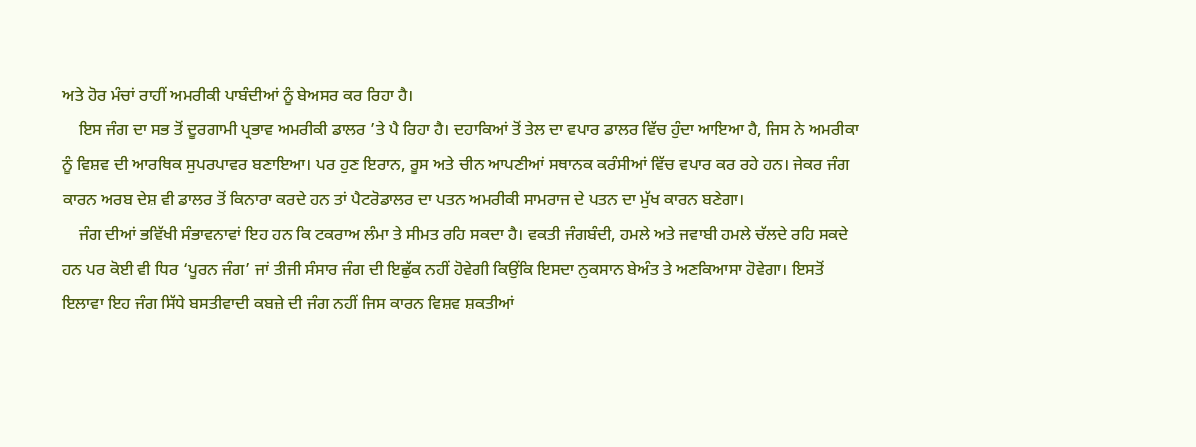ਅਤੇ ਹੋਰ ਮੰਚਾਂ ਰਾਹੀਂ ਅਮਰੀਕੀ ਪਾਬੰਦੀਆਂ ਨੂੰ ਬੇਅਸਰ ਕਰ ਰਿਹਾ ਹੈ।
    ਇਸ ਜੰਗ ਦਾ ਸਭ ਤੋਂ ਦੂਰਗਾਮੀ ਪ੍ਰਭਾਵ ਅਮਰੀਕੀ ਡਾਲਰ ’ਤੇ ਪੈ ਰਿਹਾ ਹੈ। ਦਹਾਕਿਆਂ ਤੋਂ ਤੇਲ ਦਾ ਵਪਾਰ ਡਾਲਰ ਵਿੱਚ ਹੁੰਦਾ ਆਇਆ ਹੈ, ਜਿਸ ਨੇ ਅਮਰੀਕਾ ਨੂੰ ਵਿਸ਼ਵ ਦੀ ਆਰਥਿਕ ਸੁਪਰਪਾਵਰ ਬਣਾਇਆ। ਪਰ ਹੁਣ ਇਰਾਨ, ਰੂਸ ਅਤੇ ਚੀਨ ਆਪਣੀਆਂ ਸਥਾਨਕ ਕਰੰਸੀਆਂ ਵਿੱਚ ਵਪਾਰ ਕਰ ਰਹੇ ਹਨ। ਜੇਕਰ ਜੰਗ ਕਾਰਨ ਅਰਬ ਦੇਸ਼ ਵੀ ਡਾਲਰ ਤੋਂ ਕਿਨਾਰਾ ਕਰਦੇ ਹਨ ਤਾਂ ਪੈਟਰੋਡਾਲਰ ਦਾ ਪਤਨ ਅਮਰੀਕੀ ਸਾਮਰਾਜ ਦੇ ਪਤਨ ਦਾ ਮੁੱਖ ਕਾਰਨ ਬਣੇਗਾ।
    ਜੰਗ ਦੀਆਂ ਭਵਿੱਖੀ ਸੰਭਾਵਨਾਵਾਂ ਇਹ ਹਨ ਕਿ ਟਕਰਾਅ ਲੰਮਾ ਤੇ ਸੀਮਤ ਰਹਿ ਸਕਦਾ ਹੈ। ਵਕਤੀ ਜੰਗਬੰਦੀ, ਹਮਲੇ ਅਤੇ ਜਵਾਬੀ ਹਮਲੇ ਚੱਲਦੇ ਰਹਿ ਸਕਦੇ ਹਨ ਪਰ ਕੋਈ ਵੀ ਧਿਰ ‘ਪੂਰਨ ਜੰਗ’ ਜਾਂ ਤੀਜੀ ਸੰਸਾਰ ਜੰਗ ਦੀ ਇਛੁੱਕ ਨਹੀਂ ਹੋਵੇਗੀ ਕਿਉਂਕਿ ਇਸਦਾ ਨੁਕਸਾਨ ਬੇਅੰਤ ਤੇ ਅਣਕਿਆਸਾ ਹੋਵੇਗਾ। ਇਸਤੋਂ ਇਲਾਵਾ ਇਹ ਜੰਗ ਸਿੱਧੇ ਬਸਤੀਵਾਦੀ ਕਬਜ਼ੇ ਦੀ ਜੰਗ ਨਹੀਂ ਜਿਸ ਕਾਰਨ ਵਿਸ਼ਵ ਸ਼ਕਤੀਆਂ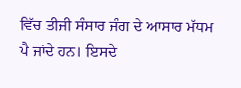ਵਿੱਚ ਤੀਜੀ ਸੰਸਾਰ ਜੰਗ ਦੇ ਆਸਾਰ ਮੱਧਮ ਪੈ ਜਾਂਦੇ ਹਨ। ਇਸਦੇ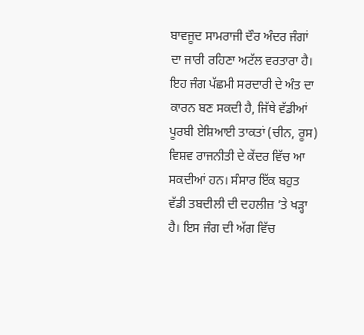ਬਾਵਜੂਦ ਸਾਮਰਾਜੀ ਦੌਰ ਅੰਦਰ ਜੰਗਾਂ ਦਾ ਜਾਰੀ ਰਹਿਣਾ ਅਟੱਲ ਵਰਤਾਰਾ ਹੈ। ਇਹ ਜੰਗ ਪੱਛਮੀ ਸਰਦਾਰੀ ਦੇ ਅੰਤ ਦਾ ਕਾਰਨ ਬਣ ਸਕਦੀ ਹੈ, ਜਿੱਥੇ ਵੱਡੀਆਂ ਪੂਰਬੀ ਏਸ਼ਿਆਈ ਤਾਕਤਾਂ (ਚੀਨ, ਰੂਸ) ਵਿਸ਼ਵ ਰਾਜਨੀਤੀ ਦੇ ਕੇਂਦਰ ਵਿੱਚ ਆ ਸਕਦੀਆਂ ਹਨ। ਸੰਸਾਰ ਇੱਕ ਬਹੁਤ ਵੱਡੀ ਤਬਦੀਲੀ ਦੀ ਦਹਲੀਜ਼ ’ਤੇ ਖੜ੍ਹਾ ਹੈ। ਇਸ ਜੰਗ ਦੀ ਅੱਗ ਵਿੱਚ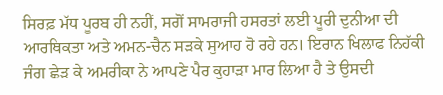ਸਿਰਫ਼ ਮੱਧ ਪੂਰਬ ਹੀ ਨਹੀਂ, ਸਗੋਂ ਸਾਮਰਾਜੀ ਹਸਰਤਾਂ ਲਈ ਪੂਰੀ ਦੁਨੀਆ ਦੀ ਆਰਥਿਕਤਾ ਅਤੇ ਅਮਨ-ਚੈਨ ਸੜਕੇ ਸੁਆਹ ਹੋ ਰਹੇ ਹਨ। ਇਰਾਨ ਖਿਲਾਫ ਨਿਹੱਕੀ ਜੰਗ ਛੇੜ ਕੇ ਅਮਰੀਕਾ ਨੇ ਆਪਣੇ ਪੈਰ ਕੁਹਾੜਾ ਮਾਰ ਲਿਆ ਹੈ ਤੇ ਉਸਦੀ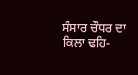ਸੰਸਾਰ ਚੌਧਰ ਦਾ ਕਿਲਾ ਢਹਿ-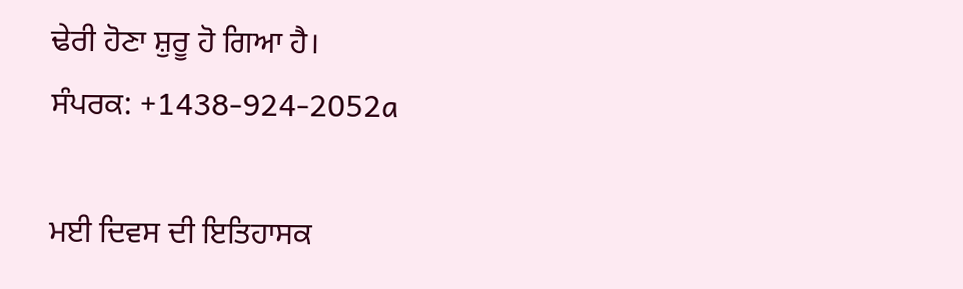ਢੇਰੀ ਹੋਣਾ ਸ਼ੁਰੂ ਹੋ ਗਿਆ ਹੈ।
ਸੰਪਰਕ: +1438-924-2052a

ਮਈ ਦਿਵਸ ਦੀ ਇਤਿਹਾਸਕ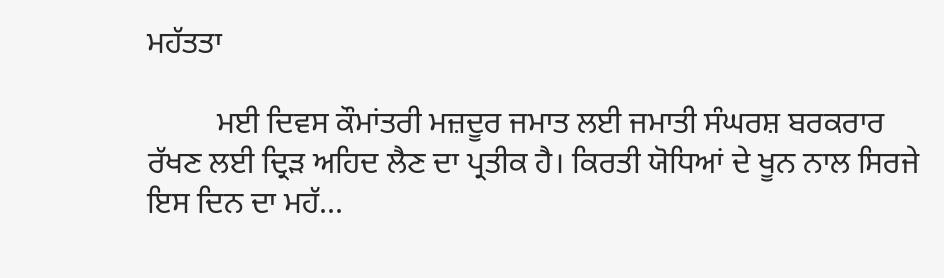ਮਹੱਤਤਾ

         ਮਈ ਦਿਵਸ ਕੌਮਾਂਤਰੀ ਮਜ਼ਦੂਰ ਜਮਾਤ ਲਈ ਜਮਾਤੀ ਸੰਘਰਸ਼ ਬਰਕਰਾਰ ਰੱਖਣ ਲਈ ਦ੍ਰਿੜ ਅਹਿਦ ਲੈਣ ਦਾ ਪ੍ਰਤੀਕ ਹੈ। ਕਿਰਤੀ ਯੋਧਿਆਂ ਦੇ ਖੂਨ ਨਾਲ ਸਿਰਜੇ ਇਸ ਦਿਨ ਦਾ ਮਹੱ...